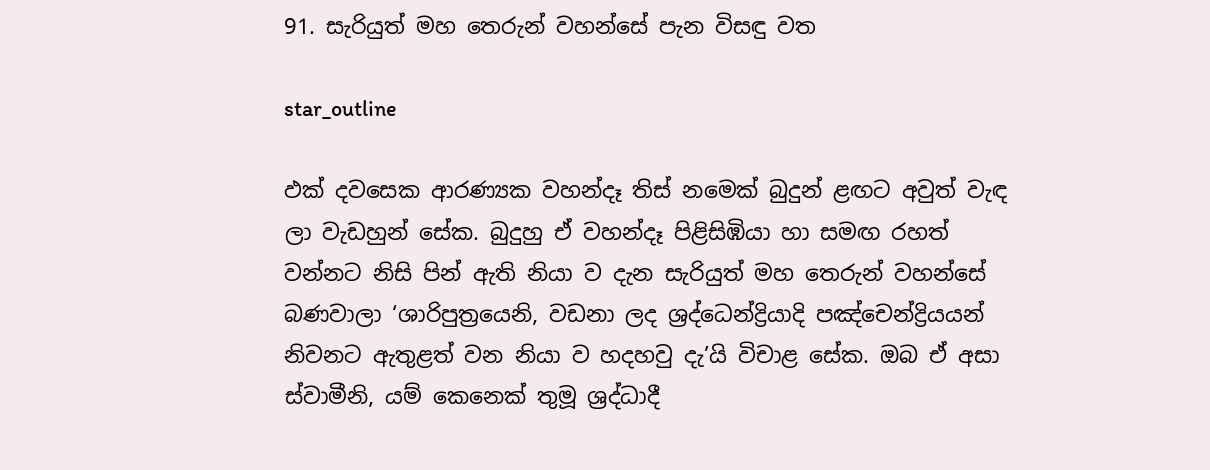91. සැරියුත් මහ තෙරුන් වහන්සේ පැන විසඳු වත

star_outline

ඵක් දවසෙක ආරණ්‍යක වහන්දෑ තිස් නමෙක් බුදුන් ළඟට අවුත් වැඳ ලා වැඩහුන් සේක. බුදුහු ඒ වහන්දෑ පිළිසිඹියා හා සමඟ රහත් වන්නට නිසි පින් ඇති නියා ව දැන සැරියුත් මහ තෙරුන් වහන්සේ බණවාලා ‘ශාරිපුත්‍රයෙනි, වඩනා ලද ශ්‍රද්ධෙන්ද්‍රියාදි පඤ්චෙන්ද්‍රියයන් නිවනට ඇතුළත් වන නියා ව හදහවු දැ’යි විචාළ සේක. ඔබ ඒ අසා ස්වාමීනි, යම් කෙනෙක් තුමූ ශ්‍රද්ධාදී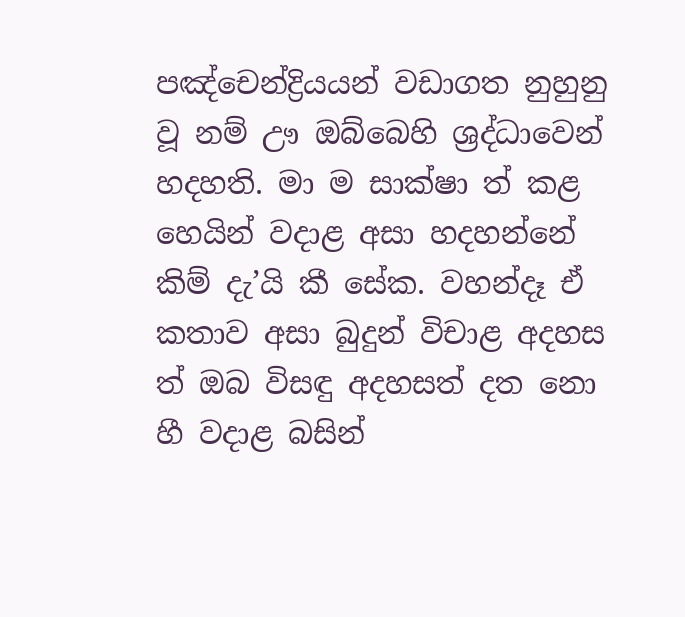පඤ්චෙන්ද්‍රියයන් වඩාගත නුහුනු වූ නම් ඌ ඔබ්බෙහි ශ්‍රද්ධාවෙන් හදහති. මා ම සාක්ෂා ත් කළ හෙයින් වදාළ අසා හදහන්නේ කිම් දැ’යි කී සේක. වහන්දෑ ඒ කතාව අසා බුදුන් විචාළ අදහස ත් ඔබ විසඳු අදහසත් දත නො හී වදාළ බසින්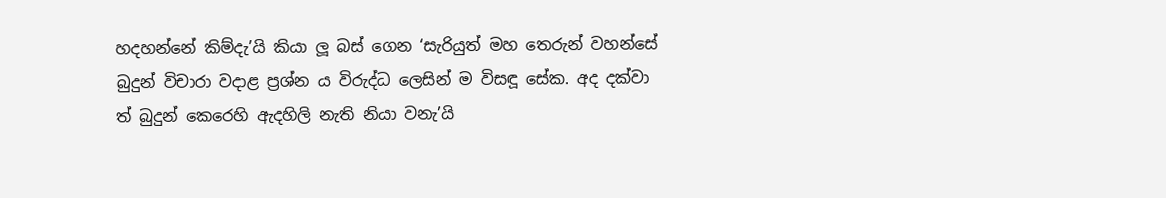හදහන්නේ කිම්දැ’යි කියා ලූ බස් ගෙන ‘සැරියුත් මහ තෙරුන් වහන්සේ බුදුන් විචාරා වදාළ ප්‍රශ්න ය විරුද්ධ ලෙසින් ම විසඳූ සේක. අද දක්වා ත් බුදුන් කෙරෙහි ඇදහිලි නැති නියා වනැ’යි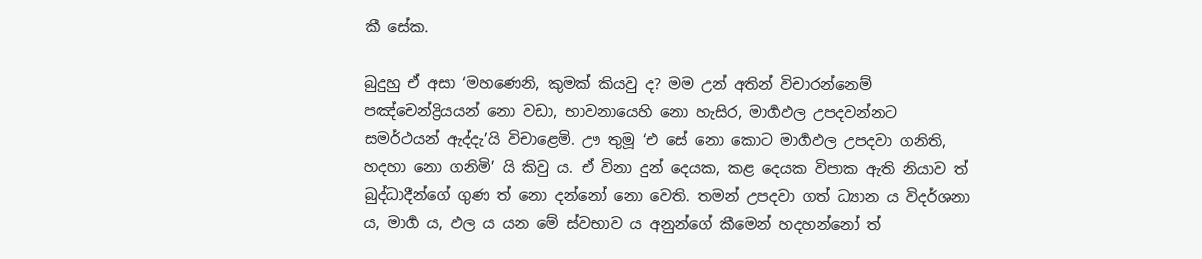කී සේක.

බුදුහු ඒ අසා ‘මහණෙනි, කුමක් කියවු ද? මම උන් අතින් විචාරන්නෙම් පඤ්චෙන්ද්‍රියයන් නො වඩා, භාවනායෙහි නො හැසිර, මාර්‍ගඵල උපදවන්නට සමර්ථයන් ඇද්දැ’යි විචාළෙමි. ඌ තුමූ ‘එ සේ නො කොට මාර්‍ගඵල උපදවා ගනිති, හදහා නො ගනිමි’ යි කිවු ය. ඒ විනා දුන් දෙයක, කළ දෙයක විපාක ඇති නියාව ත් බුද්ධාදීන්ගේ ගුණ ත් නො දන්නෝ නො වෙති. තමන් උපදවා ගත් ධ්‍යාන ය විදර්ශනා ය, මාර්‍ග ය, ඵල ය යන මේ ස්වභාව ය අනුන්ගේ කීමෙන් හදහන්නෝ ත්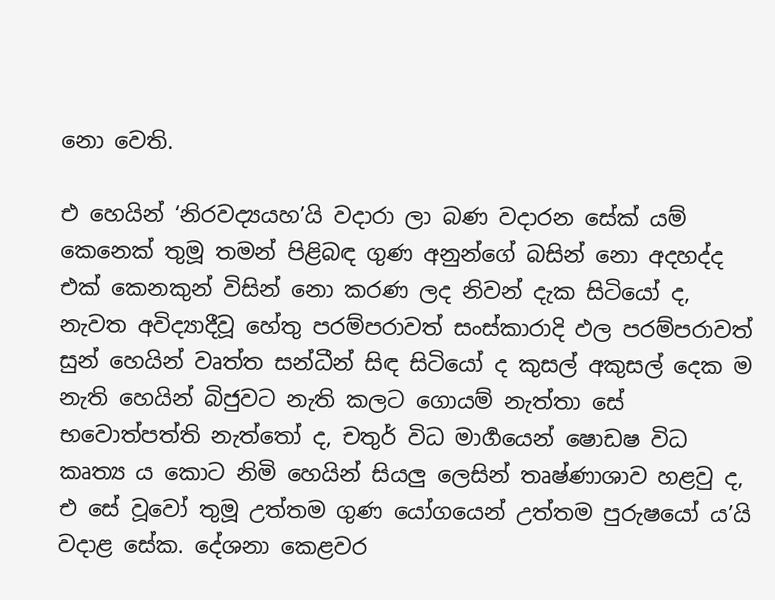නො වෙති.

එ හෙයින් ‘නිරවද්‍යයහ’යි වදාරා ලා බණ වදාරන සේක් යම් කෙනෙක් තුමූ තමන් පිළිබඳ ගුණ අනුන්ගේ බසින් නො අදහද්ද එක් කෙනකුන් විසින් නො කරණ ලද නිවන් දැක සිටියෝ ද, නැවත අවිද්‍යාදීවූ හේතු පරම්පරාවත් සංස්කාරාදි ඵල පරම්පරාවත් සුන් හෙයින් වෘත්ත සන්ධීන් සිඳ සිටියෝ ද කුසල් අකුසල් දෙක ම නැති හෙයින් බිජුවට නැති කලට ගොයම් නැත්තා සේ භවොත්පත්ති නැත්තෝ ද, චතුර් විධ මාර්‍ගයෙන් ෂොඩෂ විධ කෘත්‍ය ය කොට නිමි හෙයින් සියලු ලෙසින් තෘෂ්ණාශාව හළවු ද, එ සේ වූවෝ තුමූ උත්තම ගුණ යෝගයෙන් උත්තම පුරුෂයෝ ය’යි වදාළ සේක. දේශනා කෙළවර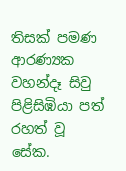තිසක් පමණ ආරණ්‍යක වහන්දෑ සිවු පිළිසිඹියා පත් රහත් වූ සේක.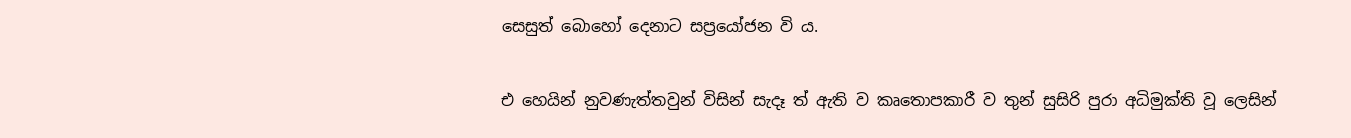සෙසුත් බොහෝ දෙනාට සප්‍රයෝජන වි ය.

එ හෙයින් නුවණැත්තවුන් විසින් සැදෑ ත් ඇති ව කෘතොපකාරී ව තුන් සුසිරි පුරා අධිමුක්ති වූ ලෙසින්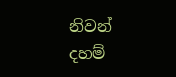නිවන් දහම්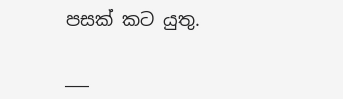පසක් කට යුතු.

___